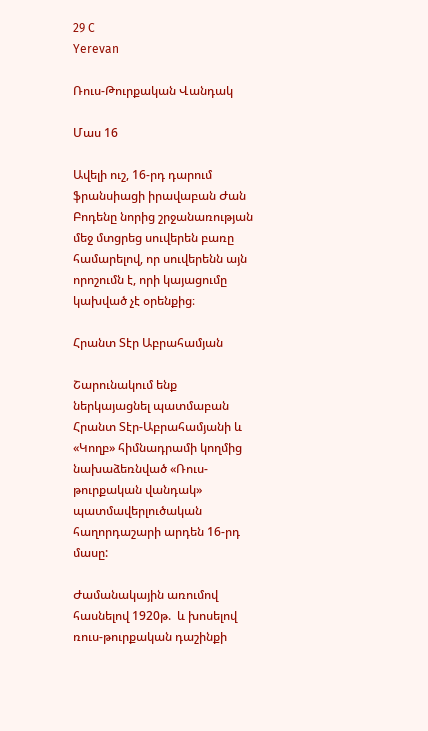29 C
Yerevan

Ռուս-Թուրքական Վանդակ

Մաս 16

Ավելի ուշ, 16-րդ դարում ֆրանսիացի իրավաբան Ժան Բոդենը նորից շրջանառության մեջ մտցրեց սուվերեն բառը համարելով, որ սուվերենն այն որոշումն է, որի կայացումը կախված չէ օրենքից։

Հրանտ Տէր Աբրահամյան

Շարունակում ենք ներկայացնել պատմաբան Հրանտ Տէր-Աբրահամյանի և «Կողբ» հիմնադրամի կողմից նախաձեռնված «Ռուս-թուրքական վանդակ» պատմավերլուծական հաղորդաշարի արդեն 16-րդ մասը:

Ժամանակային առումով հասնելով 1920թ.  և խոսելով ռուս-թուրքական դաշինքի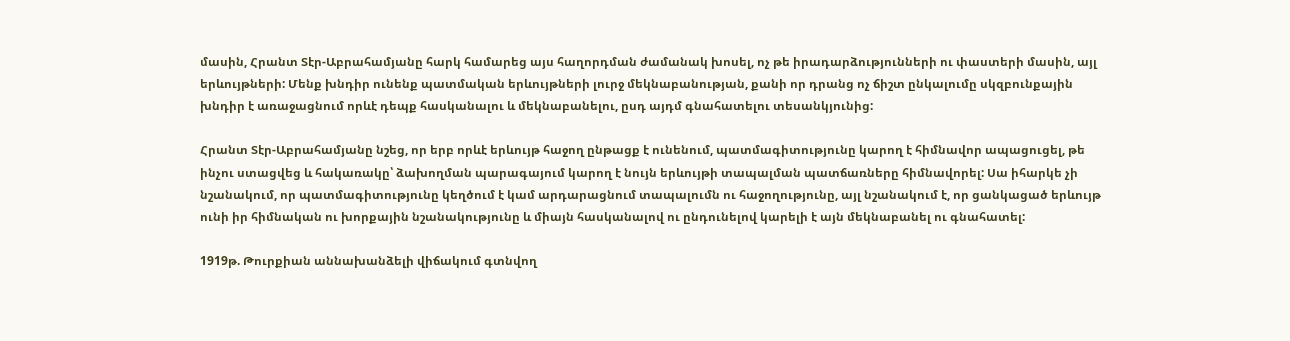մասին, Հրանտ Տէր-Աբրահամյանը հարկ համարեց այս հաղորդման ժամանակ խոսել, ոչ թե իրադարձությունների ու փաստերի մասին, այլ երևույթների: Մենք խնդիր ունենք պատմական երևույթների լուրջ մեկնաբանության, քանի որ դրանց ոչ ճիշտ ընկալումը սկզբունքային խնդիր է առաջացնում որևէ դեպք հասկանալու և մեկնաբանելու, ըսդ այդմ գնահատելու տեսանկյունից:

Հրանտ Տէր-Աբրահամյանը նշեց, որ երբ որևէ երևույթ հաջող ընթացք է ունենում, պատմագիտությունը կարող է հիմնավոր ապացուցել, թե ինչու ստացվեց և հակառակը՝ ձախողման պարագայում կարող է նույն երևույթի տապալման պատճառները հիմնավորել: Սա իհարկե չի նշանակում, որ պատմագիտությունը կեղծում է կամ արդարացնում տապալումն ու հաջողությունը, այլ նշանակում է, որ ցանկացած երևույթ ունի իր հիմնական ու խորքային նշանակությունը և միայն հասկանալով ու ընդունելով կարելի է այն մեկնաբանել ու գնահատել:

1919թ. Թուրքիան աննախանձելի վիճակում գտնվող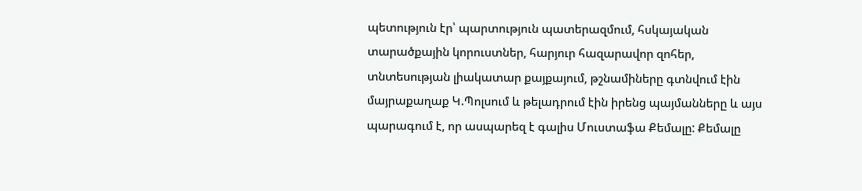պետություն էր՝ պարտություն պատերազմում, հսկայական տարածքային կորուստներ, հարյուր հազարավոր զոհեր, տնտեսության լիակատար քայքայում, թշնամիները գտնվում էին մայրաքաղաք Կ.Պոլսում և թելադրում էին իրենց պայմանները և այս պարագում է, որ ասպարեզ է գալիս Մուստաֆա Քեմալը: Քեմալը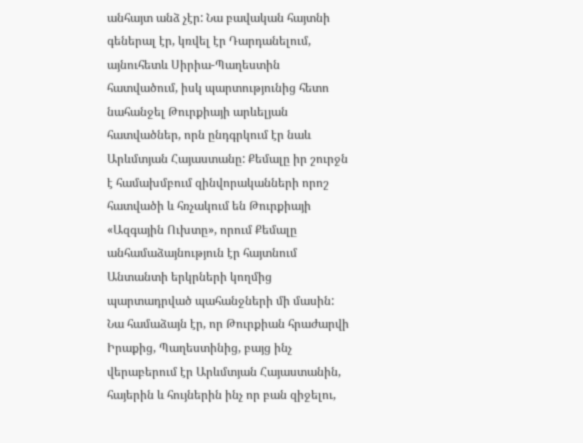անհայտ անձ չէր: Նա բավական հայտնի գեներալ էր, կռվել էր Դարդանելում, այնուհետև Սիրիա-Պաղեստին հատվածում, իսկ պարտությունից հետո նահանջել Թուրքիայի արևելյան հատվածներ, որն ընդգրկում էր նաև Արևմտյան Հայաստանը: Քեմալը իր շուրջն է համախմբում զինվորականների որոշ հատվածի և հռչակում են Թուրքիայի «Ազգային Ուխտը», որում Քեմալը անհամաձայնություն էր հայտնում Անտանտի երկրների կողմից պարտադրված պահանջների մի մասին: Նա համաձայն էր, որ Թուրքիան հրաժարվի Իրաքից, Պաղեստինից, բայց ինչ վերաբերում էր Արևմտյան Հայաստանին, հայերին և հույներին ինչ որ բան զիջելու,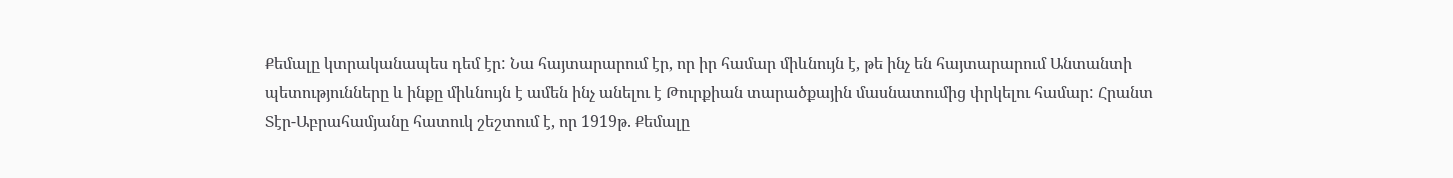Քեմալը կտրականապես դեմ էր: Նա հայտարարում էր, որ իր համար միևնույն է, թե ինչ են հայտարարում Անտանտի պետությունները և ինքը միևնույն է ամեն ինչ անելու է Թուրքիան տարածքային մասնատումից փրկելու համար: Հրանտ Տէր-Աբրահամյանը հատուկ շեշտում է, որ 1919թ. Քեմալը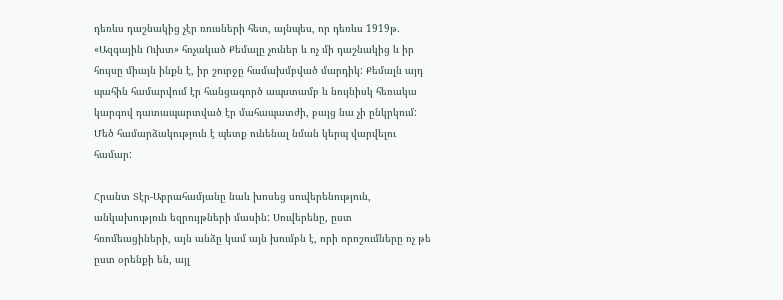դեռևս դաշնակից չէր ռուսների հետ, այնպես, որ դեռևս 1919թ. «Ազգային Ուխտ» հռչակած Քեմալը չուներ և ոչ մի դաշնակից և իր հույսը միայն ինքն է, իր շուրջը համախմբված մարդիկ: Քեմալն այդ պահին համարվում էր հանցագործ ապստամբ և նույնիսկ հեռակա կարգով դատապարտված էր մահապատժի, բայց նա չի ընկրկում: Մեծ համարձակություն է պետք ունենալ նման կերպ վարվելու համար:

Հրանտ Տէր-Աբրահամյանը նաև խոսեց սուվերենություն, անկախություն եզրույթների մասին: Սուվերենը, ըստ հռոմեացիների, այն անձը կամ այն խումբն է, որի որոշումները ոչ թե ըստ օրենքի են, այլ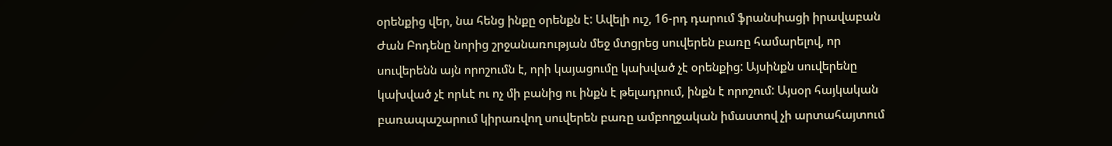օրենքից վեր, նա հենց ինքը օրենքն է: Ավելի ուշ, 16-րդ դարում ֆրանսիացի իրավաբան Ժան Բոդենը նորից շրջանառության մեջ մտցրեց սուվերեն բառը համարելով, որ սուվերենն այն որոշումն է, որի կայացումը կախված չէ օրենքից: Այսինքն սուվերենը կախված չէ որևէ ու ոչ մի բանից ու ինքն է թելադրում, ինքն է որոշում: Այսօր հայկական բառապաշարում կիրառվող սուվերեն բառը ամբողջական իմաստով չի արտահայտում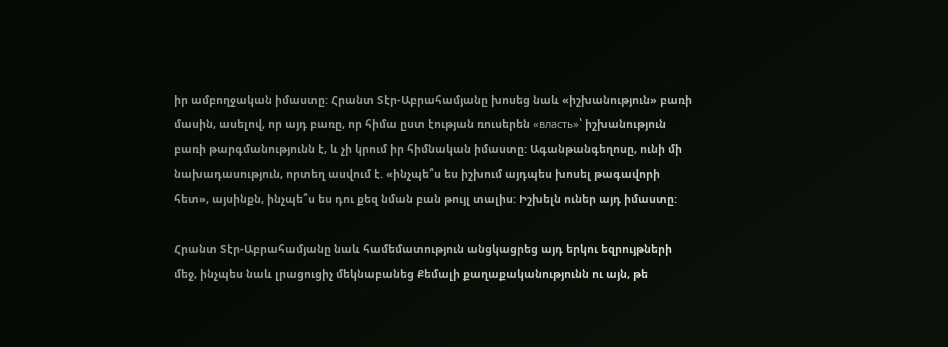իր ամբողջական իմաստը: Հրանտ Տէր-Աբրահամյանը խոսեց նաև «իշխանություն» բառի մասին, ասելով, որ այդ բառը, որ հիմա ըստ էության ռուսերեն «власть»՝ իշխանություն բառի թարգմանությունն է, և չի կրում իր հիմնական իմաստը: Ագանթանգեղոսը, ունի մի նախադասություն, որտեղ ասվում է. «ինչպե՞ս ես իշխում այդպես խոսել թագավորի հետ», այսինքն, ինչպե՞ս ես դու քեզ նման բան թույլ տալիս: Իշխելն ուներ այդ իմաստը:

Հրանտ Տէր-Աբրահամյանը նաև համեմատություն անցկացրեց այդ երկու եզրույթների մեջ, ինչպես նաև լրացուցիչ մեկնաբանեց Քեմալի քաղաքականությունն ու այն, թե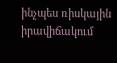ինչպես ռիսկային իրավիճակում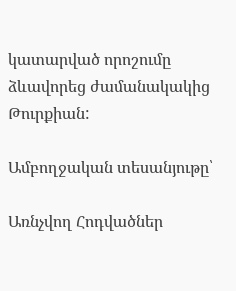կատարված որոշումը ձևավորեց ժամանակակից Թուրքիան:

Ամբողջական տեսանյութը՝

Առնչվող Հոդվածներ